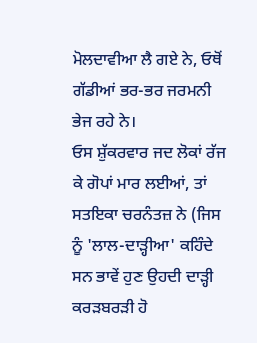ਮੋਲਦਾਵੀਆ ਲੈ ਗਏ ਨੇ, ਓਥੋਂ ਗੱਡੀਆਂ ਭਰ-ਭਰ ਜਰਮਨੀ ਭੇਜ ਰਹੇ ਨੇ।
ਓਸ ਸ਼ੁੱਕਰਵਾਰ ਜਦ ਲੋਕਾਂ ਰੱਜ ਕੇ ਗੋਪਾਂ ਮਾਰ ਲਈਆਂ, ਤਾਂ ਸਤਇਕਾ ਚਰਨੰਤਜ਼ ਨੇ (ਜਿਸ ਨੂੰ 'ਲਾਲ-ਦਾੜ੍ਹੀਆ' ਕਹਿੰਦੇ ਸਨ ਭਾਵੇਂ ਹੁਣ ਉਹਦੀ ਦਾੜ੍ਹੀ ਕਰੜਬਰੜੀ ਹੋ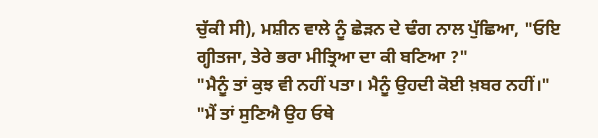ਚੁੱਕੀ ਸੀ), ਮਸ਼ੀਨ ਵਾਲੇ ਨੂੰ ਛੇੜਨ ਦੇ ਢੰਗ ਨਾਲ ਪੁੱਛਿਆ, "ਓਇ ਗ੍ਹੀਤਜਾ, ਤੇਰੇ ਭਰਾ ਮੀਤ੍ਰਿਆ ਦਾ ਕੀ ਬਣਿਆ ?"
"ਮੈਨੂੰ ਤਾਂ ਕੁਝ ਵੀ ਨਹੀਂ ਪਤਾ। ਮੈਨੂੰ ਉਹਦੀ ਕੋਈ ਖ਼ਬਰ ਨਹੀਂ।"
"ਮੈਂ ਤਾਂ ਸੁਣਿਐ ਉਹ ਓਥੇ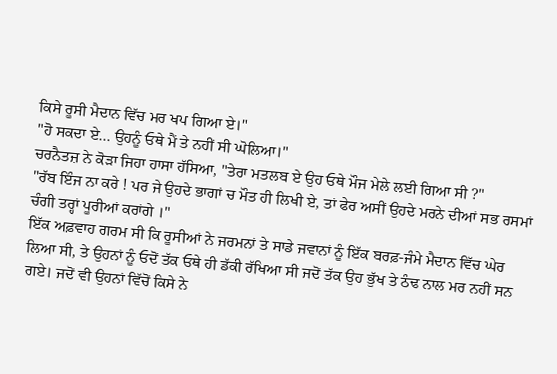ਕਿਸੇ ਰੂਸੀ ਮੈਦਾਨ ਵਿੱਚ ਮਰ ਖਪ ਗਿਆ ਏ।"
"ਹੋ ਸਕਦਾ ਏ... ਉਹਨੂੰ ਓਥੇ ਮੈਂ ਤੇ ਨਹੀਂ ਸੀ ਘੋਲਿਆ।"
ਚਰਨੈਤਜ਼ ਨੇ ਕੋੜਾ ਜਿਹਾ ਹਾਸਾ ਹੱਸਿਆ, "ਤੇਰਾ ਮਤਲਬ ਏ ਉਹ ਓਥੇ ਮੌਜ ਮੇਲੇ ਲਈ ਗਿਆ ਸੀ ?"
"ਰੱਬ ਇੰਜ ਨਾ ਕਰੇ ! ਪਰ ਜੇ ਉਹਦੇ ਭਾਗਾਂ ਚ ਮੌਤ ਹੀ ਲਿਖੀ ਏ, ਤਾਂ ਫੇਰ ਅਸੀਂ ਉਹਦੇ ਮਰਨੇ ਦੀਆਂ ਸਭ ਰਸਮਾਂ ਚੰਗੀ ਤਰ੍ਹਾਂ ਪੂਰੀਆਂ ਕਰਾਂਗੇ ।"
ਇੱਕ ਅਫ਼ਵਾਹ ਗਰਮ ਸੀ ਕਿ ਰੂਸੀਆਂ ਨੇ ਜਰਮਨਾਂ ਤੇ ਸਾਡੇ ਜਵਾਨਾਂ ਨੂੰ ਇੱਕ ਬਰਫ਼-ਜੰਮੇ ਮੈਦਾਨ ਵਿੱਚ ਘੇਰ ਲਿਆ ਸੀ, ਤੇ ਉਹਨਾਂ ਨੂੰ ਓਦੋਂ ਤੱਕ ਓਥੇ ਹੀ ਡੱਕੀ ਰੱਖਿਆ ਸੀ ਜਦੋਂ ਤੱਕ ਉਹ ਭੁੱਖ ਤੇ ਠੰਢ ਨਾਲ ਮਰ ਨਹੀਂ ਸਨ ਗਏ। ਜਦੋਂ ਵੀ ਉਹਨਾਂ ਵਿੱਚੋਂ ਕਿਸੇ ਨੇ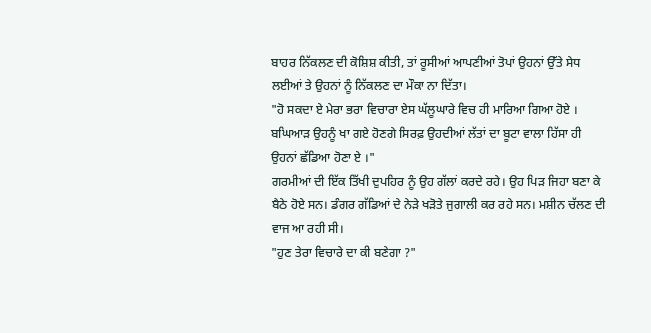ਬਾਹਰ ਨਿੱਕਲਣ ਦੀ ਕੋਸ਼ਿਸ਼ ਕੀਤੀ, ਤਾਂ ਰੂਸੀਆਂ ਆਪਣੀਆਂ ਤੋਪਾਂ ਉਹਨਾਂ ਉੱਤੇ ਸੇਧ ਲਈਆਂ ਤੇ ਉਹਨਾਂ ਨੂੰ ਨਿੱਕਲਣ ਦਾ ਮੌਕਾ ਨਾ ਦਿੱਤਾ।
"ਹੋ ਸਕਦਾ ਏ ਮੇਰਾ ਭਰਾ ਵਿਚਾਰਾ ਏਸ ਘੱਲੂਘਾਰੇ ਵਿਚ ਹੀ ਮਾਰਿਆ ਗਿਆ ਹੋਏ । ਬਘਿਆੜ ਉਹਨੂੰ ਖਾ ਗਏ ਹੋਣਗੇ ਸਿਰਫ਼ ਉਹਦੀਆਂ ਲੱਤਾਂ ਦਾ ਬੂਟਾ ਵਾਲਾ ਹਿੱਸਾ ਹੀ ਉਹਨਾਂ ਛੱਡਿਆ ਹੋਣਾ ਏ ।"
ਗਰਮੀਆਂ ਦੀ ਇੱਕ ਤਿੱਖੀ ਦੁਪਹਿਰ ਨੂੰ ਉਹ ਗੱਲਾਂ ਕਰਦੇ ਰਹੇ। ਉਹ ਪਿੜ ਜਿਹਾ ਬਣਾ ਕੇ ਬੈਠੇ ਹੋਏ ਸਨ। ਡੰਗਰ ਗੱਡਿਆਂ ਦੇ ਨੇੜੇ ਖੜੋਤੇ ਜੁਗਾਲੀ ਕਰ ਰਹੇ ਸਨ। ਮਸ਼ੀਨ ਚੱਲਣ ਦੀ ਵਾਜ ਆ ਰਹੀ ਸੀ।
"ਹੁਣ ਤੇਰਾ ਵਿਚਾਰੇ ਦਾ ਕੀ ਬਣੇਗਾ ?"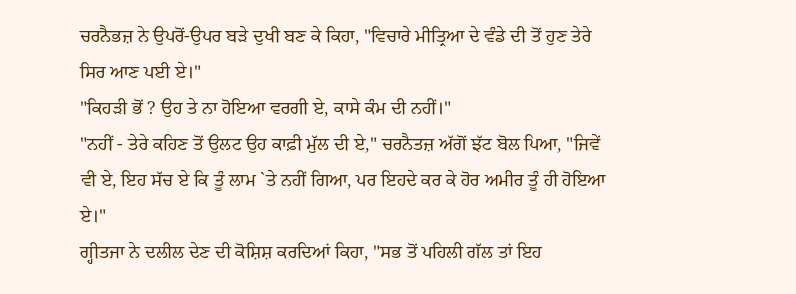ਚਰਨੈਭਜ਼ ਨੇ ਉਪਰੋਂ-ਉਪਰ ਬੜੇ ਦੁਖੀ ਬਣ ਕੇ ਕਿਹਾ, "ਵਿਚਾਰੇ ਮੀਤ੍ਰਿਆ ਦੇ ਵੰਡੇ ਦੀ ਤੋਂ ਹੁਣ ਤੇਰੇ ਸਿਰ ਆਣ ਪਈ ਏ।"
"ਕਿਹੜੀ ਭੋਂ ? ਉਹ ਤੇ ਨਾ ਹੋਇਆ ਵਰਗੀ ਏ, ਕਾਸੇ ਕੰਮ ਦੀ ਨਹੀਂ।"
"ਨਹੀਂ - ਤੇਰੇ ਕਹਿਣ ਤੋਂ ਉਲਟ ਉਹ ਕਾਫ਼ੀ ਮੁੱਲ ਦੀ ਏ," ਚਰਨੈਤਜ਼ ਅੱਗੋਂ ਝੱਟ ਬੋਲ ਪਿਆ, "ਜਿਵੇਂ ਵੀ ਏ, ਇਹ ਸੱਚ ਏ ਕਿ ਤੂੰ ਲਾਮ `ਤੇ ਨਹੀਂ ਗਿਆ, ਪਰ ਇਹਦੇ ਕਰ ਕੇ ਹੋਰ ਅਮੀਰ ਤੂੰ ਹੀ ਹੋਇਆ ਏ।"
ਗ੍ਹੀਤਜਾ ਨੇ ਦਲੀਲ ਦੇਣ ਦੀ ਕੋਸ਼ਿਸ਼ ਕਰਦਿਆਂ ਕਿਹਾ, "ਸਭ ਤੋਂ ਪਹਿਲੀ ਗੱਲ ਤਾਂ ਇਹ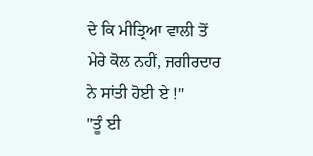ਦੇ ਕਿ ਮੀਤ੍ਰਿਆ ਵਾਲੀ ਤੋਂ ਮੇਰੇ ਕੋਲ ਨਹੀਂ, ਜਗੀਰਦਾਰ ਨੇ ਸਾਂਤੀ ਹੋਈ ਏ !"
"ਤੂੰ ਈ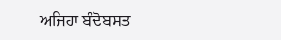ਅਜਿਹਾ ਬੰਦੋਬਸਤ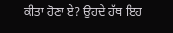ਕੀਤਾ ਹੋਣਾ ਏ? ਉਹਦੇ ਹੱਥ ਇਹ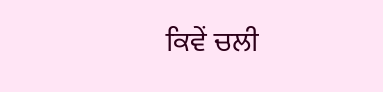ਕਿਵੇਂ ਚਲੀ